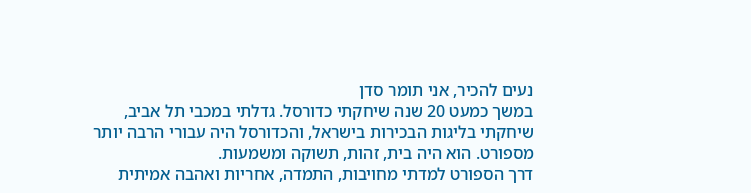נעים להכיר, אני תומר סדן
במשך כמעט 20 שנה שיחקתי כדורסל. גדלתי במכבי תל אביב, שיחקתי בליגות הבכירות בישראל, והכדורסל היה עבורי הרבה יותר מספורט. הוא היה בית, זהות, תשוקה ומשמעות.
דרך הספורט למדתי מחויבות, התמדה, אחריות ואהבה אמיתית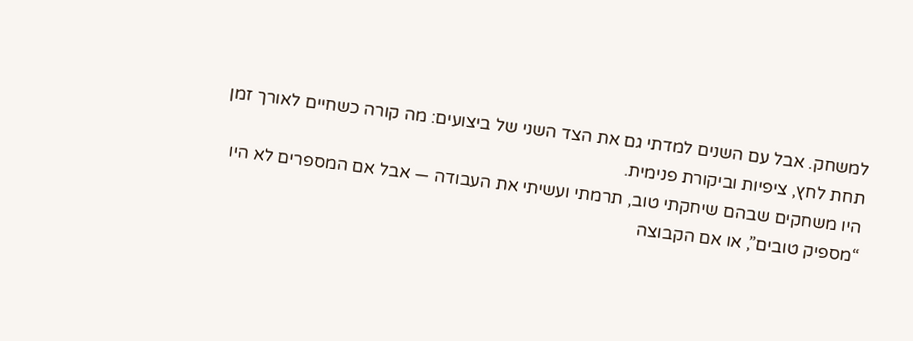למשחק. אבל עם השנים למדתי גם את הצד השני של ביצועים: מה קורה כשחיים לאורך זמן תחת לחץ, ציפיות וביקורת פנימית.
היו משחקים שבהם שיחקתי טוב, תרמתי ועשיתי את העבודה — אבל אם המספרים לא היו “מספיק טובים”, או אם הקבוצה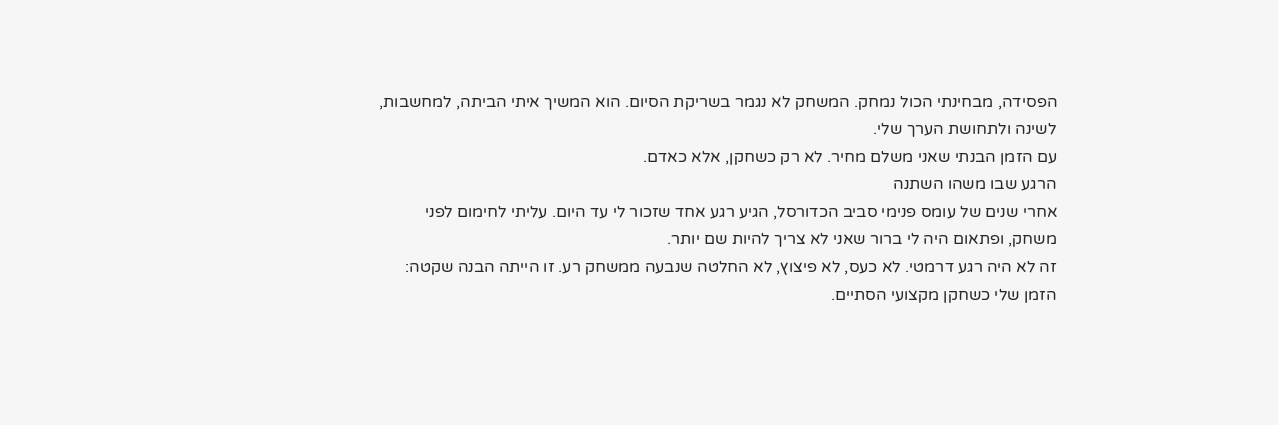הפסידה, מבחינתי הכול נמחק. המשחק לא נגמר בשריקת הסיום. הוא המשיך איתי הביתה, למחשבות, לשינה ולתחושת הערך שלי.
עם הזמן הבנתי שאני משלם מחיר. לא רק כשחקן, אלא כאדם.
הרגע שבו משהו השתנה
אחרי שנים של עומס פנימי סביב הכדורסל, הגיע רגע אחד שזכור לי עד היום. עליתי לחימום לפני משחק, ופתאום היה לי ברור שאני לא צריך להיות שם יותר.
זה לא היה רגע דרמטי. לא כעס, לא פיצוץ, לא החלטה שנבעה ממשחק רע. זו הייתה הבנה שקטה: הזמן שלי כשחקן מקצועי הסתיים.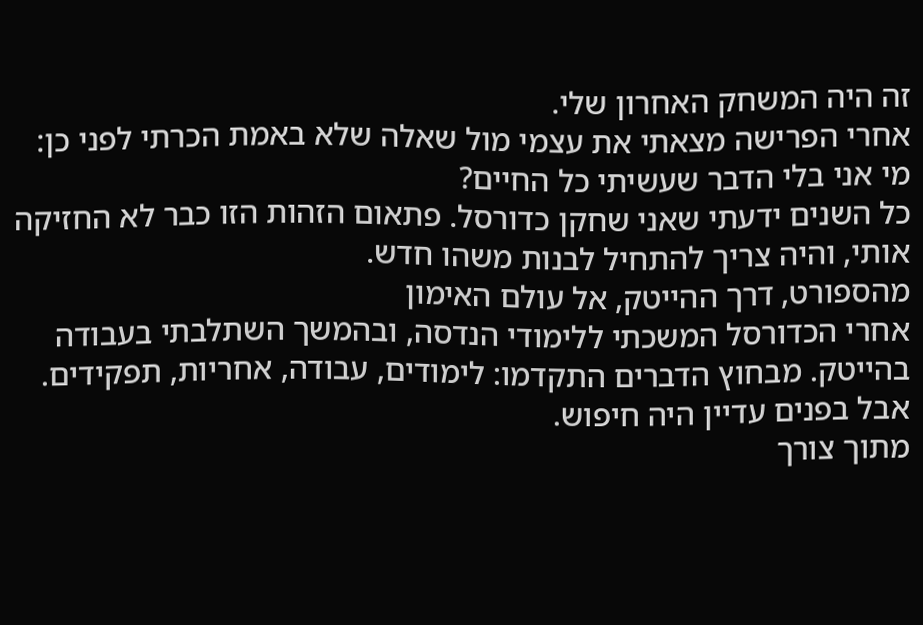זה היה המשחק האחרון שלי.
אחרי הפרישה מצאתי את עצמי מול שאלה שלא באמת הכרתי לפני כן:
מי אני בלי הדבר שעשיתי כל החיים?
כל השנים ידעתי שאני שחקן כדורסל. פתאום הזהות הזו כבר לא החזיקה אותי, והיה צריך להתחיל לבנות משהו חדש.
מהספורט, דרך ההייטק, אל עולם האימון
אחרי הכדורסל המשכתי ללימודי הנדסה, ובהמשך השתלבתי בעבודה בהייטק. מבחוץ הדברים התקדמו: לימודים, עבודה, אחריות, תפקידים. אבל בפנים עדיין היה חיפוש.
מתוך צורך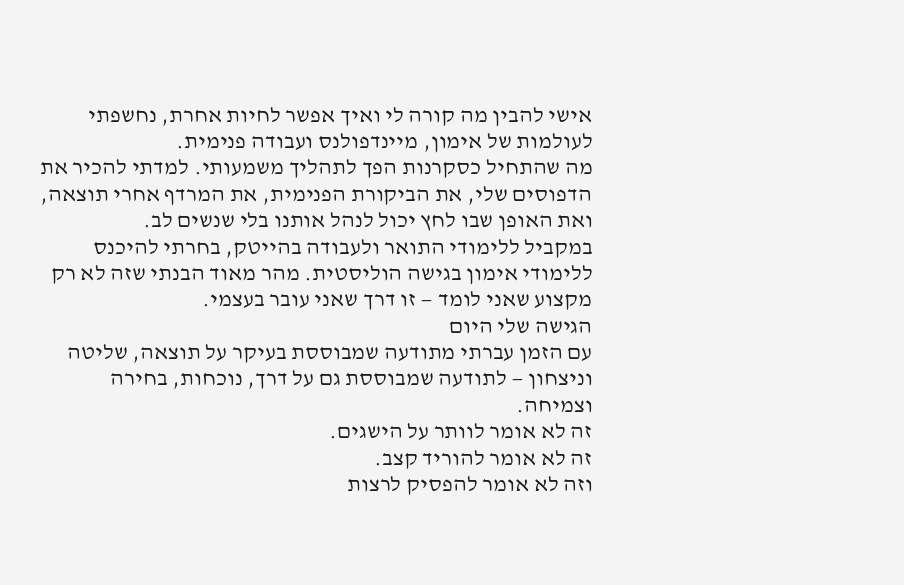אישי להבין מה קורה לי ואיך אפשר לחיות אחרת, נחשפתי לעולמות של אימון, מיינדפולנס ועבודה פנימית.
מה שהתחיל כסקרנות הפך לתהליך משמעותי. למדתי להכיר את הדפוסים שלי, את הביקורת הפנימית, את המרדף אחרי תוצאה, ואת האופן שבו לחץ יכול לנהל אותנו בלי שנשים לב.
במקביל ללימודי התואר ולעבודה בהייטק, בחרתי להיכנס ללימודי אימון בגישה הוליסטית. מהר מאוד הבנתי שזה לא רק מקצוע שאני לומד — זו דרך שאני עובר בעצמי.
הגישה שלי היום
עם הזמן עברתי מתודעה שמבוססת בעיקר על תוצאה, שליטה וניצחון — לתודעה שמבוססת גם על דרך, נוכחות, בחירה וצמיחה.
זה לא אומר לוותר על הישגים.
זה לא אומר להוריד קצב.
וזה לא אומר להפסיק לרצות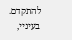להתקדם.
בעיניי,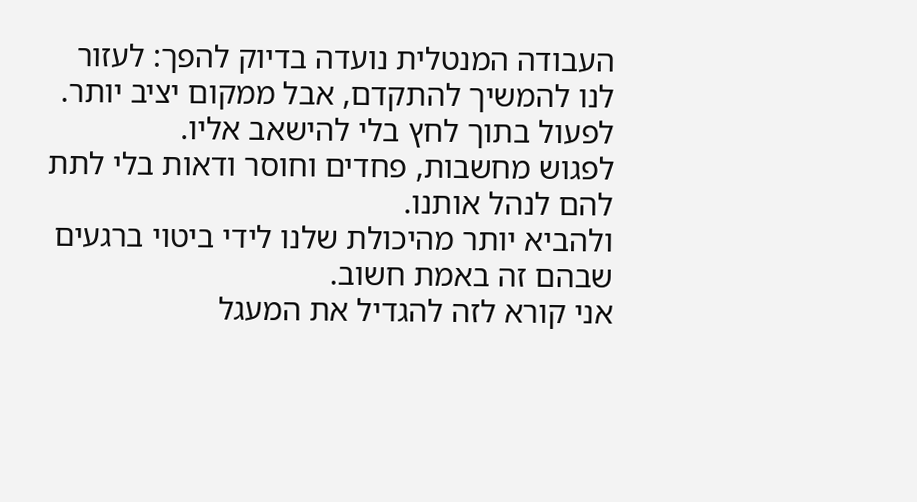העבודה המנטלית נועדה בדיוק להפך: לעזור לנו להמשיך להתקדם, אבל ממקום יציב יותר.
לפעול בתוך לחץ בלי להישאב אליו.
לפגוש מחשבות, פחדים וחוסר ודאות בלי לתת להם לנהל אותנו.
ולהביא יותר מהיכולת שלנו לידי ביטוי ברגעים שבהם זה באמת חשוב.
אני קורא לזה להגדיל את המעגל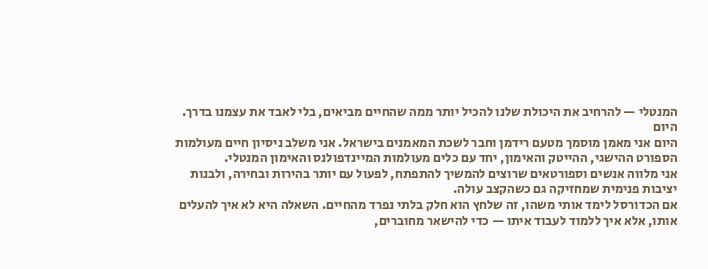המנטלי — להרחיב את היכולת שלנו להכיל יותר ממה שהחיים מביאים, בלי לאבד את עצמנו בדרך.
היום
היום אני מאמן מוסמך מטעם רידמן וחבר לשכת המאמנים בישראל. אני משלב ניסיון חיים מעולמות הספורט ההישגי, ההייטק והאימון, יחד עם כלים מעולמות המיינדפולנס והאימון המנטלי.
אני מלווה אנשים וספורטאים שרוצים להמשיך להתפתח, לפעול עם יותר בהירות ובחירה, ולבנות יציבות פנימית שמחזיקה גם כשהקצב עולה.
אם הכדורסל לימד אותי משהו, זה שלחץ הוא חלק בלתי נפרד מהחיים. השאלה היא לא איך להעלים אותו, אלא איך ללמוד לעבוד איתו — כדי להישאר מחוברים,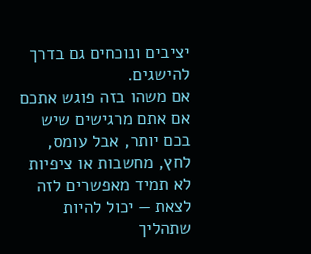יציבים ונוכחים גם בדרך להישגים.
אם משהו בזה פוגש אתכם
אם אתם מרגישים שיש בכם יותר, אבל עומס, לחץ, מחשבות או ציפיות לא תמיד מאפשרים לזה לצאת — יכול להיות שתהליך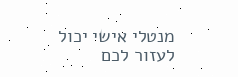מנטלי אישי יכול לעזור לכם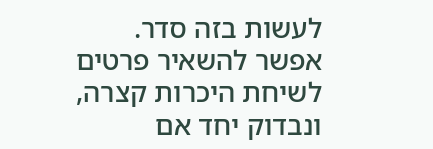לעשות בזה סדר.
אפשר להשאיר פרטים לשיחת היכרות קצרה, ונבדוק יחד אם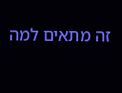זה מתאים למה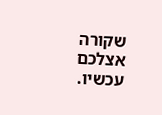שקורה אצלכם עכשיו.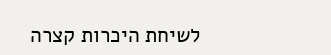לשיחת היכרות קצרה